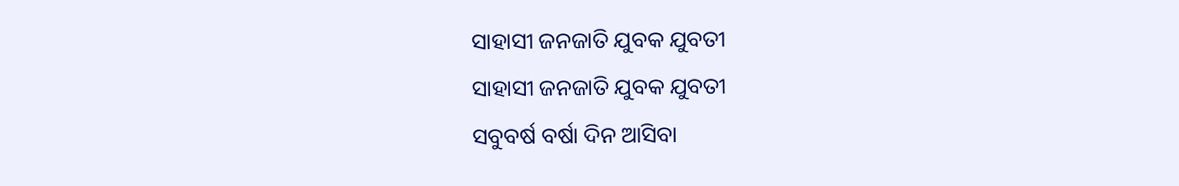ସାହାସୀ ଜନଜାତି ଯୁବକ ଯୁବତୀ
ସାହାସୀ ଜନଜାତି ଯୁବକ ଯୁବତୀ
ସବୁବର୍ଷ ବର୍ଷା ଦିନ ଆସିବା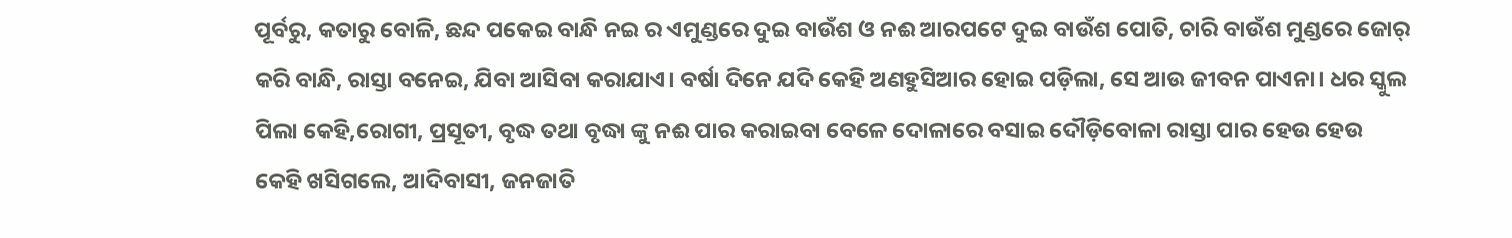ପୂର୍ବରୁ, କତାରୁ ବୋଳି, ଛନ୍ଦ ପକେଇ ବାନ୍ଧି ନଇ ର ଏମୁଣ୍ଡରେ ଦୁଇ ବାଉଁଶ ଓ ନଈ ଆରପଟେ ଦୁଇ ବାଉଁଶ ପୋତି, ଚାରି ବାଉଁଶ ମୁଣ୍ଡରେ ଜୋର୍ କରି ବାନ୍ଧି, ରାସ୍ତା ବନେଇ, ଯିବା ଆସିବା କରାଯାଏ। ବର୍ଷା ଦିନେ ଯଦି କେହି ଅଣହୁସିଆର ହୋଇ ପଡ଼ିଲା, ସେ ଆଉ ଜୀବନ ପାଏନା। ଧର ସ୍କୁଲ ପିଲା କେହି,ରୋଗୀ, ପ୍ରସୂତୀ, ବୃଦ୍ଧ ତଥା ବୃଦ୍ଧା ଙ୍କୁ ନଈ ପାର କରାଇବା ବେଳେ ଦୋଳାରେ ବସାଇ ଦୌଡ଼ିବୋଳା ରାସ୍ତା ପାର ହେଉ ହେଉ କେହି ଖସିଗଲେ, ଆଦିବାସୀ, ଜନଜାତି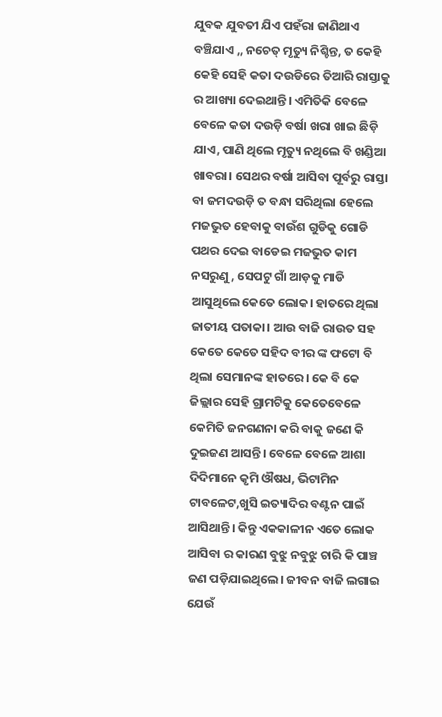ଯୁବକ ଯୁବତୀ ଯିଏ ପହଁରା ଜାଣିଥାଏ ବଞ୍ଚିଯାଏ ,, ନଚେତ୍ ମୃତ୍ୟୁ ନିଶ୍ଚିନ୍ତ, ତ କେହି କେହି ସେହି କତା ଦଉଡିରେ ତିଆରି ରାସ୍ତାକୁ ର ଆଖ୍ୟା ଦେଇଥାନ୍ତି। ଏମିତିକି ବେଳେ ବେଳେ କତା ଦଉଡ଼ି ବର୍ଷା ଖରା ଖାଇ ଛିଡ଼ି ଯାଏ, ପାଣି ଥିଲେ ମୃତ୍ୟୁ ନଥିଲେ ବି ଖଣ୍ଡିଆ ଖାବରା। ସେଥର ବର୍ଷା ଆସିବା ପୂର୍ବରୁ ରାସ୍ତା ବା ଜମଦଉଡ଼ି ତ ବନ୍ଧା ସରିଥିଲା ହେଲେ ମଜଭୁତ ହେବାକୁ ବାଉଁଶ ଗୁଡିକୁ ଗୋଡି ପଥର ଦେଇ ବାଡେଇ ମଜଭୁତ କାମ ନସରୁଣୁ, ସେପଟୁ ଗାଁ ଆଡ଼କୁ ମାଡି ଆସୁଥିଲେ କେତେ ଲୋକ। ହାତରେ ଥିଲା ଜାତୀୟ ପତାକା। ଆଉ ବାଜି ରାଉତ ସହ କେତେ କେତେ ସହିଦ ବୀର ଙ୍କ ଫଟୋ ବି ଥିଲା ସେମାନଙ୍କ ହାତରେ। କେ ବି କେ ଜିଲ୍ଲାର ସେହି ଗ୍ରାମଟିକୁ କେତେବେଳେ କେମିତି ଜନଗଣନା କରି ବାକୁ ଜଣେ କି ଦୁଇଜଣ ଆସନ୍ତି। ବେଳେ ବେଳେ ଆଶା ଦିଦିମାନେ କୃମି ଔଷଧ, ଭିଟାମିନ ଟାବଳେଟ,ଖୁସି ଇତ୍ୟାଦିର ବଣ୍ଟନ ପାଇଁ ଆସିଥାନ୍ତି। କିନ୍ତୁ ଏକକାଳୀନ ଏତେ ଲୋକ ଆସିବା ର କାରଣ ବୁଝୁ ନବୁଝୁ ଚାରି କି ପାଞ୍ଚ ଜଣ ପଡ଼ିଯାଇଥିଲେ। ଜୀବନ ବାଜି ଲଗାଇ ଯେଉଁ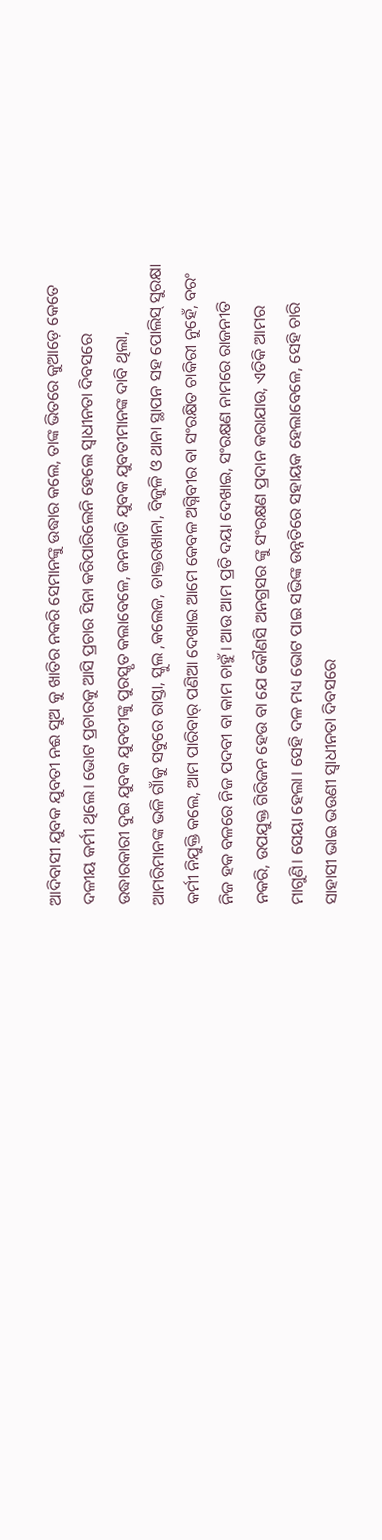ଆଦିବାସୀ ଯୁବକ ଯୁବତୀ ନଈ ସୁଅ କୁ ଖାତିର ନକରି ସେମାନଙ୍କୁ ଉଦ୍ଧାର କଲେ, ତାଙ୍କ ଭିତରେ କୁଆଡ଼େ କେତେ ଦଳୀୟ କର୍ମୀ ଥିଲେ। ଭୋଟ ପ୍ରଚାରକୁ ଆସି ପ୍ରଚାର ସିନା କରିପାରିଲେନି ହେଲେ ସ୍ୱାଧୀନତା ଦିବସରେ ଉଦ୍ଧାରକାରୀ ଦୁଇ ଯୁବକ ଯୁବତୀଙ୍କୁ ପୁରସ୍କୃତ କଲାବେଳେ, ଜନଜାତି ଯୁବକ ଯୁବତୀମାନଙ୍କ ଦାବି ଥିଲା, ଆମରିମାନଙ୍କ ଭଳି ଗାଁକୁ ସବୁରେ ରାସ୍ତା, ସ୍କୁଲ ,କଲେଜ, ଡାକ୍ତରଖାନା, ବିଜୁଳି ଓ ଥାନା ସ୍ଥାପନ ସହ ପୋଲିସ୍ ସୁରକ୍ଷା କର୍ମୀ ନିଯୁକ୍ତି କଲେ, ଆମ ପାରିବାର୍ ପଣିଆ ଦେଖାଇ ଆମେ କେବଳ ଅଗ୍ନିବୀର ବା ସଂରକ୍ଷିତ ଚାକିରୀ ନୁହେଁ, ବରଂ ନିଜ ହକ ବଳରେ ନିଜ ପଦବୀ ବା କାମ ଚାହୁଁ। ଆଉ ଆମ ପ୍ରତି ଦୟା ଦେଖାଇ, ସଂରକ୍ଷଣ ନାମରେ ରାଜନୀତି ନକରି, ଉପଯୁକ୍ତ ଗିରିଜନ ହେଉ ବା ଯେ କୌଣସି ଅନଗ୍ରସର ଙ୍କୁ ସଂରକ୍ଷଣ ପ୍ରଦାନ କରାଯାଉ, ଏତିକି ଆମର ମାଗୁଣି। ସେୟା ହେଲା। ସେହି ଦଳ ମଧ୍ୟ ଭୋଟ ପାଇ ସଭିଙ୍କ ଉନ୍ନତିରେ ସହାୟକ ହେଲାବେଳେ, ସେହି ଚାରି ସାହାସୀ ଭାଇ ଭଉଣୀ ସ୍ଵାଧୀନତା ଦିବସରେ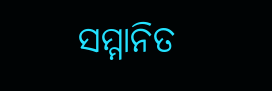ସମ୍ମାନିତ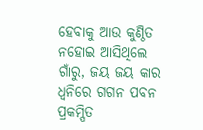ହେବାକୁ ଆଉ କୁଣ୍ଠିତ ନହୋଇ ଆସିଥିଲେ ଗାଁରୁ, ଜୟ ଜୟ କାର ଧ୍ଵନିରେ ଗଗନ ପବନ ପ୍ରକମ୍ପିତ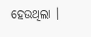ହେଉଥିଲା ।